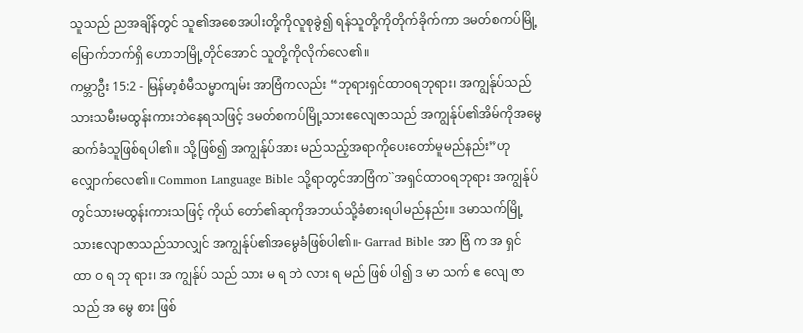သူသည် ညအချိန်တွင် သူ၏အစေအပါးတို့ကိုလူစုခွဲ၍ ရန်သူတို့ကိုတိုက်ခိုက်ကာ ဒမတ်စကပ်မြို့မြောက်ဘက်ရှိ ဟောဘမြို့တိုင်အောင် သူတို့ကိုလိုက်လေ၏။
ကမ္ဘာဦး 15:2 - မြန်မာ့စံမီသမ္မာကျမ်း အာဗြံကလည်း “ဘုရားရှင်ထာဝရဘုရား၊ အကျွန်ုပ်သည် သားသမီးမထွန်းကားဘဲနေရသဖြင့် ဒမတ်စကပ်မြို့သားဧလျေဇာသည် အကျွန်ုပ်၏အိမ်ကိုအမွေဆက်ခံသူဖြစ်ရပါ၏။ သို့ဖြစ်၍ အကျွန်ုပ်အား မည်သည့်အရာကိုပေးတော်မူမည်နည်း”ဟု လျှောက်လေ၏။ Common Language Bible သို့ရာတွင်အာဗြံက``အရှင်ထာဝရဘုရား အကျွန်ုပ်တွင်သားမထွန်းကားသဖြင့် ကိုယ် တော်၏ဆုကိုအဘယ်သို့ခံစားရပါမည်နည်း။ ဒမာသက်မြို့သားဧလျာဇာသည်သာလျှင် အကျွန်ုပ်၏အမွေခံဖြစ်ပါ၏။- Garrad Bible အာ ဗြံ က အ ရှင် ထာ ဝ ရ ဘု ရား၊ အ ကျွန်ုပ် သည် သား မ ရ ဘဲ လား ရ မည် ဖြစ် ပါ၍ ဒ မာ သက် ဧ လျေ ဇာ သည် အ မွေ စား ဖြစ်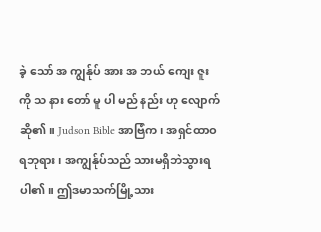ခဲ့ သော် အ ကျွန်ုပ် အား အ ဘယ် ကျေး ဇူး ကို သ နား တော် မူ ပါ မည် နည်း ဟု လျောက် ဆို၏။ Judson Bible အာဗြံက၊ အရှင်ထာဝရဘုရား၊ အကျွန်ုပ်သည် သားမရှိဘဲသွားရပါ၏။ ဤဒမာသက်မြို့သား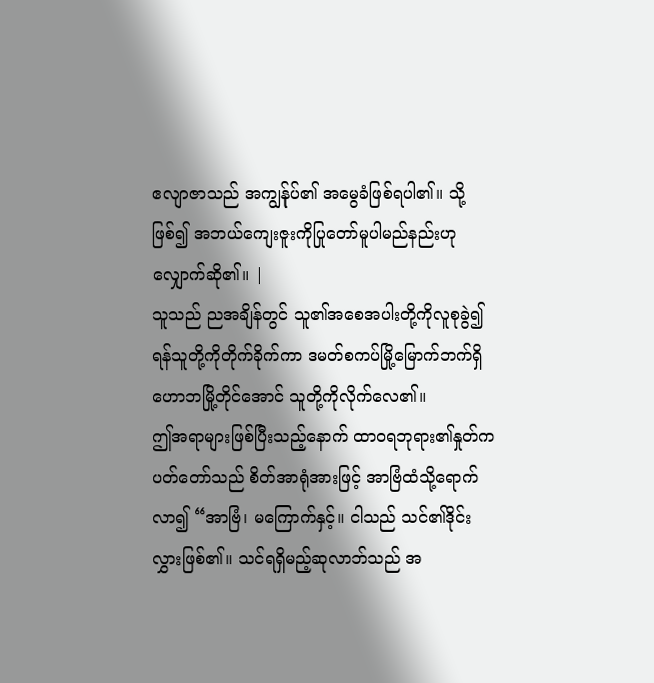ဧလျာဇာသည် အကျွန်ုပ်၏ အမွေခံဖြစ်ရပါ၏။ သို့ဖြစ်၍ အဘယ်ကျေးဇူးကိုပြုတော်မူပါမည်နည်းဟု လျှောက်ဆို၏။ |
သူသည် ညအချိန်တွင် သူ၏အစေအပါးတို့ကိုလူစုခွဲ၍ ရန်သူတို့ကိုတိုက်ခိုက်ကာ ဒမတ်စကပ်မြို့မြောက်ဘက်ရှိ ဟောဘမြို့တိုင်အောင် သူတို့ကိုလိုက်လေ၏။
ဤအရာများဖြစ်ပြီးသည့်နောက် ထာဝရဘုရား၏နှုတ်ကပတ်တော်သည် စိတ်အာရုံအားဖြင့် အာဗြံထံသို့ရောက်လာ၍ “အာဗြံ၊ မကြောက်နှင့်။ ငါသည် သင်၏ဒိုင်းလွှားဖြစ်၏။ သင်ရရှိမည့်ဆုလာဘ်သည် အ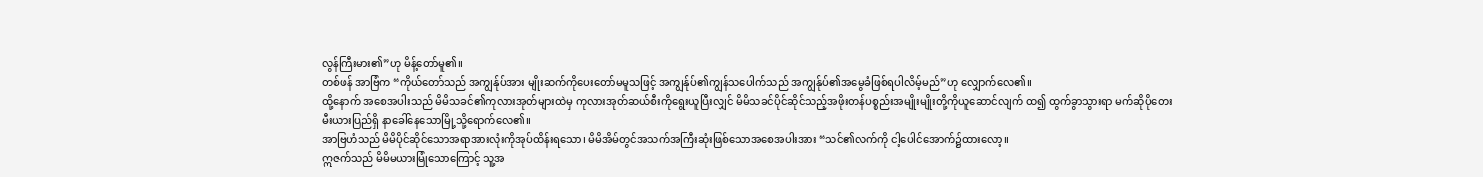လွန်ကြီးမား၏”ဟု မိန့်တော်မူ၏။
တစ်ဖန် အာဗြံက “ကိုယ်တော်သည် အကျွန်ုပ်အား မျိုးဆက်ကိုပေးတော်မမူသဖြင့် အကျွန်ုပ်၏ကျွန်သပေါက်သည် အကျွန်ုပ်၏အမွေခံဖြစ်ရပါလိမ့်မည်”ဟု လျှောက်လေ၏။
ထို့နောက် အစေအပါးသည် မိမိသခင်၏ကုလားအုတ်များထဲမှ ကုလားအုတ်ဆယ်စီးကိုရွေးယူပြီးလျှင် မိမိသခင်ပိုင်ဆိုင်သည့်အဖိုးတန်ပစ္စည်းအမျိုးမျိုးတို့ကိုယူဆောင်လျက် ထ၍ ထွက်ခွာသွားရာ မက်ဆိုပိုတေးမီးယားပြည်ရှိ နာခေါ်နေသောမြို့သို့ရောက်လေ၏။
အာဗြဟံသည် မိမိပိုင်ဆိုင်သောအရာအားလုံးကိုအုပ်ထိန်းရသော၊ မိမိအိမ်တွင်အသက်အကြီးဆုံးဖြစ်သောအစေအပါးအား “သင်၏လက်ကို ငါ့ပေါင်အောက်၌ထားလော့။
ဣဇက်သည် မိမိမယားမြုံသောကြောင့် သူ့အ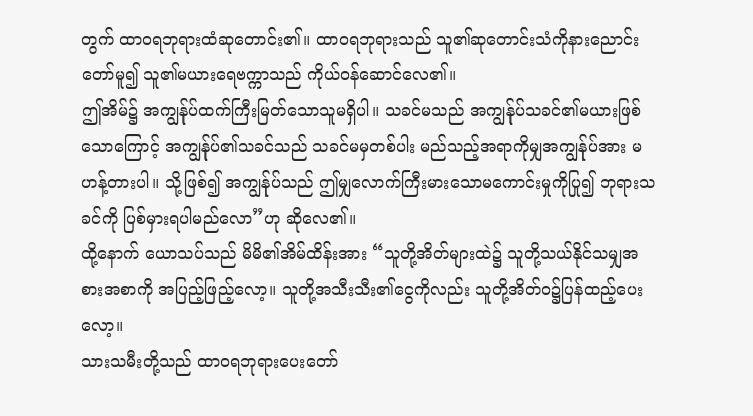တွက် ထာဝရဘုရားထံဆုတောင်း၏။ ထာဝရဘုရားသည် သူ၏ဆုတောင်းသံကိုနားညောင်းတော်မူ၍ သူ၏မယားရေဗက္ကာသည် ကိုယ်ဝန်ဆောင်လေ၏။
ဤအိမ်၌ အကျွန်ုပ်ထက်ကြီးမြတ်သောသူမရှိပါ။ သခင်မသည် အကျွန်ုပ်သခင်၏မယားဖြစ်သောကြောင့် အကျွန်ုပ်၏သခင်သည် သခင်မမှတစ်ပါး မည်သည့်အရာကိုမျှအကျွန်ုပ်အား မဟန့်တားပါ။ သို့ဖြစ်၍ အကျွန်ုပ်သည် ဤမျှလောက်ကြီးမားသောမကောင်းမှုကိုပြု၍ ဘုရားသခင်ကို ပြစ်မှားရပါမည်လော”ဟု ဆိုလေ၏။
ထို့နောက် ယောသပ်သည် မိမိ၏အိမ်ထိန်းအား “သူတို့အိတ်များထဲ၌ သူတို့သယ်နိုင်သမျှအစားအစာကို အပြည့်ဖြည့်လော့။ သူတို့အသီးသီး၏ငွေကိုလည်း သူတို့အိတ်ဝ၌ပြန်ထည့်ပေးလော့။
သားသမီးတို့သည် ထာဝရဘုရားပေးတော်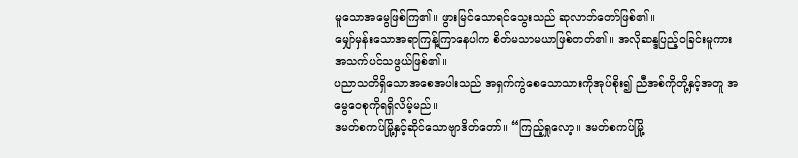မူသောအမွေဖြစ်ကြ၏။ ဖွားမြင်သောရင်သွေးသည် ဆုလာဘ်တော်ဖြစ်၏။
မျှော်မှန်းသောအရာကြန့်ကြာနေပါက စိတ်မသာမယာဖြစ်တတ်၏။ အလိုဆန္ဒပြည့်ဝခြင်းမူကား အသက်ပင်သဖွယ်ဖြစ်၏။
ပညာသတိရှိသောအစေအပါးသည် အရှက်ကွဲစေသောသားကိုအုပ်စိုး၍ ညီအစ်ကိုတို့နှင့်အတူ အမွေဝေစုကိုရရှိလိမ့်မည်။
ဒမတ်စကပ်မြို့နှင့်ဆိုင်သောဗျာဒိတ်တော်။ “ကြည့်ရှုလော့။ ဒမတ်စကပ်မြို့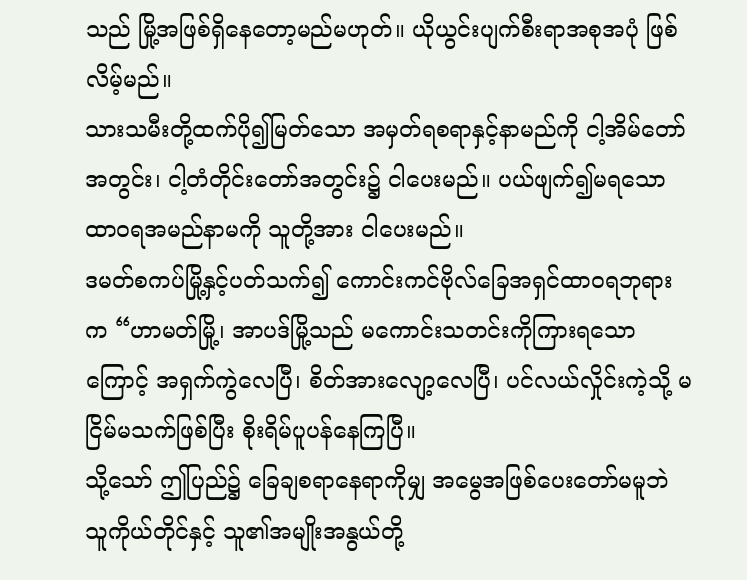သည် မြို့အဖြစ်ရှိနေတော့မည်မဟုတ်။ ယိုယွင်းပျက်စီးရာအစုအပုံ ဖြစ်လိမ့်မည်။
သားသမီးတို့ထက်ပို၍မြတ်သော အမှတ်ရစရာနှင့်နာမည်ကို ငါ့အိမ်တော်အတွင်း၊ ငါ့တံတိုင်းတော်အတွင်း၌ ငါပေးမည်။ ပယ်ဖျက်၍မရသောထာဝရအမည်နာမကို သူတို့အား ငါပေးမည်။
ဒမတ်စကပ်မြို့နှင့်ပတ်သက်၍ ကောင်းကင်ဗိုလ်ခြေအရှင်ထာဝရဘုရားက “ဟာမတ်မြို့၊ အာပဒ်မြို့သည် မကောင်းသတင်းကိုကြားရသောကြောင့် အရှက်ကွဲလေပြီ၊ စိတ်အားလျော့လေပြီ၊ ပင်လယ်လှိုင်းကဲ့သို့ မငြိမ်မသက်ဖြစ်ပြီး စိုးရိမ်ပူပန်နေကြပြီ။
သို့သော် ဤပြည်၌ ခြေချစရာနေရာကိုမျှ အမွေအဖြစ်ပေးတော်မမူဘဲ သူကိုယ်တိုင်နှင့် သူ၏အမျိုးအနွယ်တို့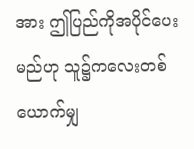အား ဤပြည်ကိုအပိုင်ပေးမည်ဟု သူ၌ကလေးတစ်ယောက်မျှ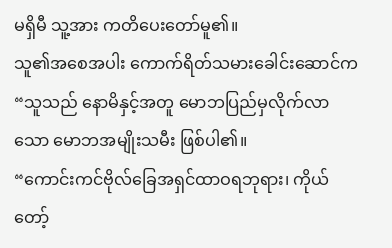မရှိမီ သူ့အား ကတိပေးတော်မူ၏။
သူ၏အစေအပါး ကောက်ရိတ်သမားခေါင်းဆောင်က “သူသည် နောမိနှင့်အတူ မောဘပြည်မှလိုက်လာသော မောဘအမျိုးသမီး ဖြစ်ပါ၏။
“ကောင်းကင်ဗိုလ်ခြေအရှင်ထာဝရဘုရား၊ ကိုယ်တော့်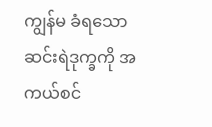ကျွန်မ ခံရသောဆင်းရဲဒုက္ခကို အကယ်စင်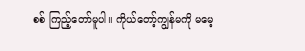စစ် ကြည့်တော်မူပါ။ ကိုယ်တော့်ကျွန်မကို မမေ့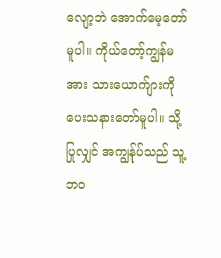လျော့ဘဲ အောက်မေ့တော်မူပါ။ ကိုယ်တော့်ကျွန်မအား သားယောက်ျားကိုပေးသနားတော်မူပါ။ သို့ပြုလျှင် အကျွန်ုပ်သည် သူ့ဘဝ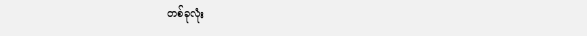တစ်ခုလုံး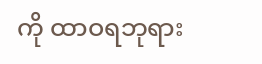ကို ထာဝရဘုရား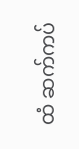ထံ ဆက်ကပ်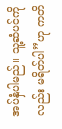အပ်နှံပါမည်။ သူ့ဆံပင်ကိုလည်း မရိတ်ပါ”ဟု ကတိ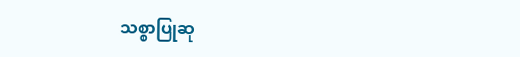သစ္စာပြုဆု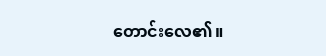တောင်းလေ၏။